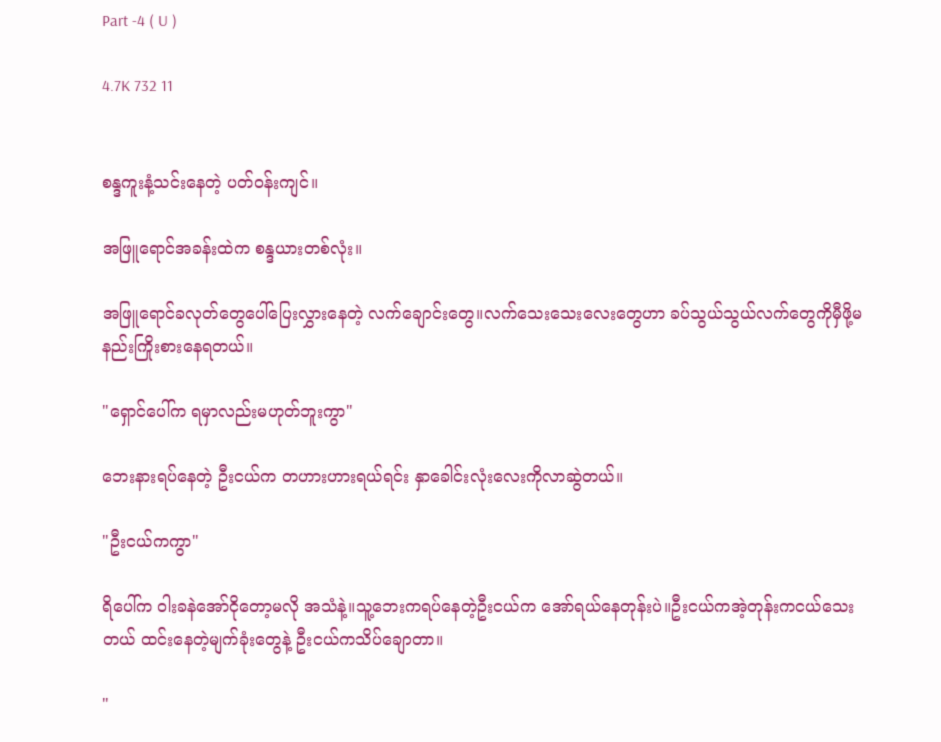Part -4 ( U )

4.7K 732 11


စန္ဒကူးနံ့သင်းနေတဲ့ ပတ်ဝန်းကျင်။

အဖြူရောင်အခန်းထဲက စန္ဒယားတစ်လုံး။

အဖြူရောင်ခလုတ်တွေပေါ်ပြေးလွှားနေတဲ့ လက်ချောင်းတွေ။လက်သေးသေးလေးတွေဟာ ခပ်သွယ်သွယ်လက်တွေကိုမှီဖို့မနည်းကြိုးစားနေရတယ်။

"ရှောင်ပေါ်က ရမှာလည်းမဟုတ်ဘူးကွာ"

ဘေးနားရပ်နေတဲ့ ဦးငယ်က တဟားဟားရယ်ရင်း နှာခေါင်းလုံးလေးကိုလာဆွဲတယ်။

"ဦးငယ်ကကွာ"

ရိပေါ်က ဝါးခနဲအော်ငိုတော့မလို အသံနဲ့။သူ့ဘေးကရပ်နေတဲ့ဦးငယ်က အော်ရယ်နေတုန်းပဲ။ဦးငယ်ကအဲ့တုန်းကငယ်သေးတယ် ထင်းနေတဲ့မျက်ခုံးတွေနဲ့ ဦးငယ်ကသိပ်ချောတာ။

"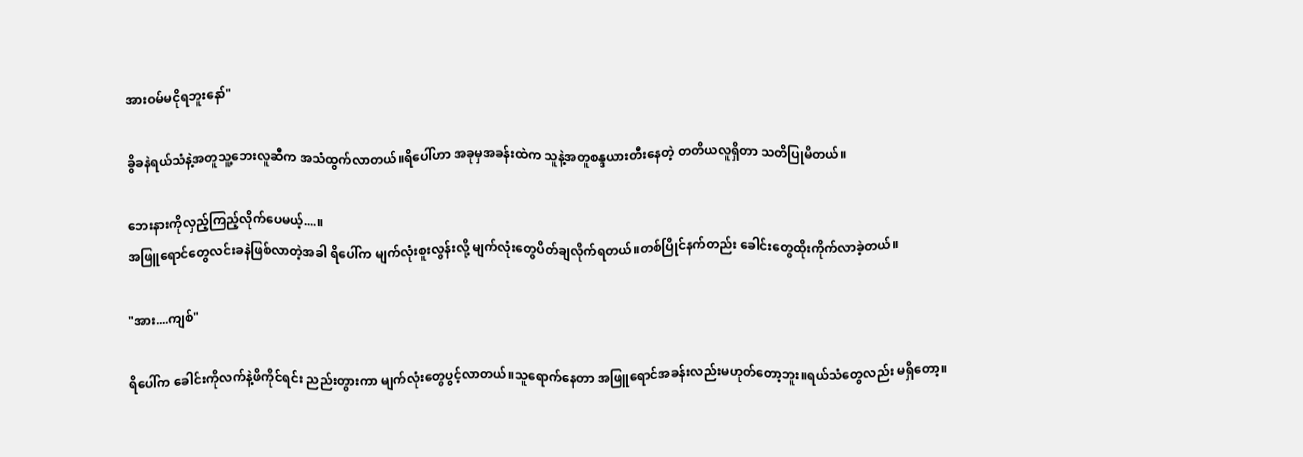အားဝမ်မငိုရဘူးနော်"

ခွိခနဲရယ်သံနဲ့အတူသူ့ဘေးလူဆီက အသံထွက်လာတယ်။ရိပေါ်ဟာ အခုမှအခန်းထဲက သူနဲ့အတူစန္ဒယားတီးနေတဲ့ တတိယလူရှိတာ သတိပြုမိတယ်။

ဘေးနားကိုလှည့်ကြည့်လိုက်ပေမယ့်....။
အဖြူရောင်တွေလင်းခနဲဖြစ်လာတဲ့အခါ ရိပေါ်က မျက်လုံးစူးလွန်းလို့ မျက်လုံးတွေပိတ်ချလိုက်ရတယ်။တစ်ပြိုင်နက်တည်း ခေါင်းတွေထိုးကိုက်လာခဲ့တယ်။

"အား....ကျစ်"

ရိပေါ်က ခေါင်းကိုလက်နဲ့ဖိကိုင်ရင်း ညည်းတွားကာ မျက်လုံးတွေပွင့်လာတယ်။သူရောက်နေတာ အဖြူရောင်အခန်းလည်းမဟုတ်တော့ဘူး။ရယ်သံတွေလည်း မရှိတော့။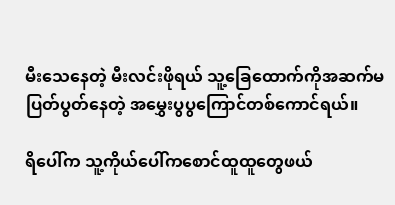မီးသေနေတဲ့ မီးလင်းဖိုရယ် သူ့ခြေထောက်ကိုအဆက်မပြတ်ပွတ်နေတဲ့ အမွှေးပွပွကြောင်တစ်ကောင်ရယ်။

ရိပေါ်က သူ့ကိုယ်ပေါ်ကစောင်ထူထူတွေဖယ်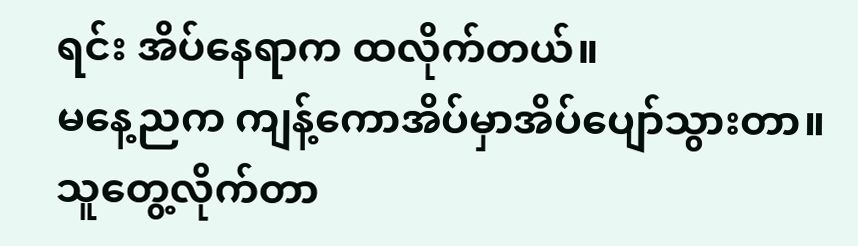ရင်း အိပ်နေရာက ထလိုက်တယ်။
မနေ့ညက ကျန့်ကောအိပ်မှာအိပ်ပျော်သွားတာ။သူတွေ့လိုက်တာ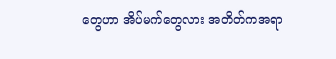တွေဟာ အိပ်မက်တွေလား အတိတ်ကအရာ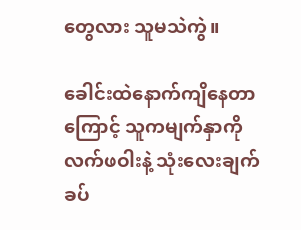တွေလား သူမသဲကွဲ။

ခေါင်းထဲနောက်ကျိနေတာကြောင့် သူကမျက်နှာကိုလက်ဖဝါးနဲ့ သုံးလေးချက်ခပ်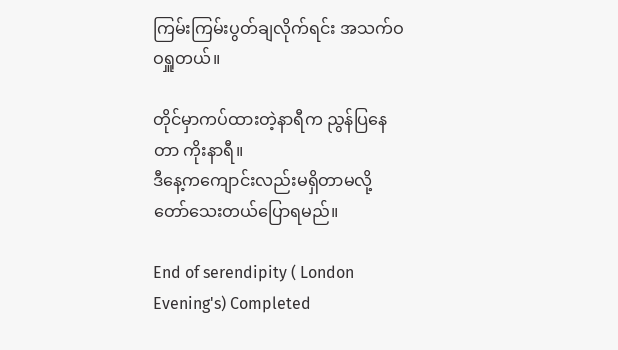ကြမ်းကြမ်းပွတ်ချလိုက်ရင်း အသက်ဝဝရှူတယ်။

တိုင်မှာကပ်ထားတဲ့နာရီက ညွန်ပြနေတာ ကိုးနာရီ။
ဒီနေ့ကကျောင်းလည်းမရှိတာမလို့ တော်သေးတယ်ပြောရမည်။

End of serendipity ( London Evening's) Completed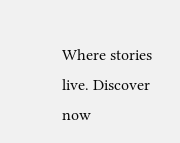Where stories live. Discover now